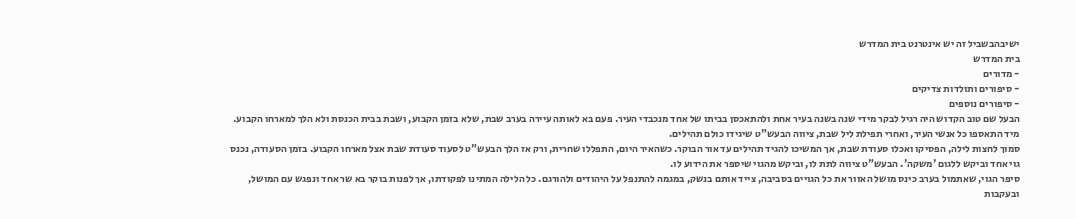ישיבהבשביל זה יש אינטרנט בית המדרש
בית המדרש
- מדורים
- סיפורים ותולדות צדיקים
- סיפורים נוספים
הבעל שם טוב הקדוש היה רגיל לבקר מידי שנה בשנה בעיר אחת ולהתאכסן בביתו של אחד מנכבדי העיר. פעם בא לאותה עיירה בערב שבת, שלא בזמן הקבוע, ושבת בבית הכנסת ולא הלך למארחו הקבוע. מיד התאספו כל אנשי העיר, ואחרי תפילת ליל שבת, ציווה הבעש"ט שיגידו כולם תהילים.
סמוך לחצות לילה, הפסיקו ואכלו סעודת שבת, אך המשיכו להגיד תהילים עד אור הבוקר. כשהאיר היום, התפללו שחרית, ורק אז הלך הבעש"ט לסעוד סעודת שבת אצל מארחו הקבוע. בזמן הסעודה, נכנס גוי אחד וביקש ללגום 'משקה'. הבעש"ט ציווה לתת לו, וביקש מהגוי שיספר את הידוע לו.
סיפר הגוי, שאתמול בערב כינס מושל האזור את כל הגויים בסביבה, צייד אותם בנשק, במגמה להתנפל על היהודים ולהורגם. כל הלילה המתינו לפקודתו, אך לפנות בוקר בא שר אחד ונפגש עם המושל, ובעקבות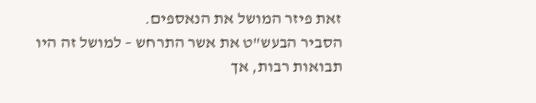זאת פיזר המושל את הנאספים.
הסביר הבעש"ט את אשר התרחש – למושל זה היו תבואות רבות, אך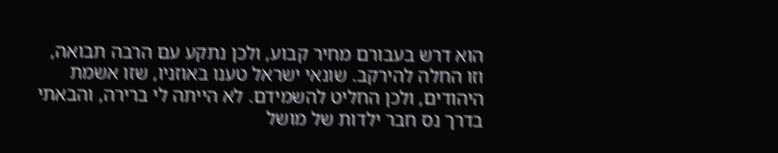הוא דרש בעבורם מחיר קבוע, ולכן נתקע עם הרבה תבואה, וזו החלה להירקב. שונאי ישראל טענו באוזניו, שזו אשמת היהודים, ולכן החליט להשמידם. לא הייתה לי ברירה, והבאתי בדרך נס חבר ילדות של מושל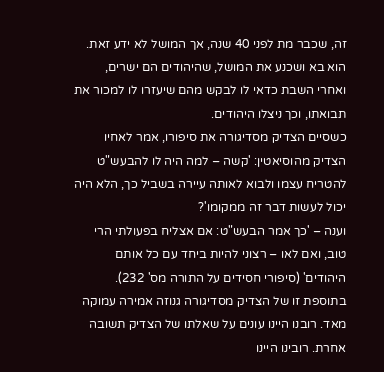זה, שכבר מת לפני 40 שנה, אך המושל לא ידע זאת. הוא בא ושכנע את המושל, שהיהודים הם ישרים, ואחרי השבת כדאי לו לבקש מהם שיעזרו לו למכור את תבואתו, וכך ניצלו היהודים.
כשסיים הצדיק מסדיגורה את סיפורו, אמר לאחיו הצדיק מהוסיאטין: 'קשה – למה היה לו להבעש"ט להטריח עצמו ולבוא לאותה עיירה בשביל כך, הלא היה יכול לעשות דבר זה ממקומו'?
וענה – 'כך אמר הבעש"ט: אם אצליח בפעולתי הרי טוב, ואם לאו – רצוני להיות ביחד עם כל אותם היהודים' (סיפורי חסידים על התורה מס' 232).
בתוספת זו של הצדיק מסדיגורה גנוזה אמירה עמוקה מאד. רובנו היינו עונים על שאלתו של הצדיק תשובה אחרת. רובינו היינו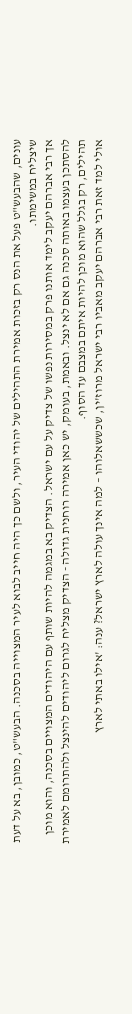עונים, שהבעש"ט פעל את הנס רק בזכות אמירת התהילים של יהודי העיר, ולשם כך היה חייב לבוא לעיר המצוייה בסכנה. הבעש"ט, כמובן, בא על דעת שיצליח במשימתו.
אך רבי אברהם יעקב לימד אותנו פרק במסירות נפשו של צדיק על עם ישראל. הצדיק בא במגמה להיות שותף עם היהודים המצויים בסכנה, והוא מוכן להסתכן בעצמו באותה סכנה גם אם לא ינצל. ובאמת, בעומק, יש כאן אמירה רוחנית גדולה - הצדיק מצליח לגרום ליהודים להינצל ולהתרומם לאמירת תהילים, רק בגלל שהוא מוכן להיות איתם במצבם עד הסוף.
אולי למד זאת רבי אברהם יעקב מאביו רבי ישראל מרוז'ין, שכששאלוהו – למה אינך עולה לארץ ישראל? ענה: 'אילו באתי לארץ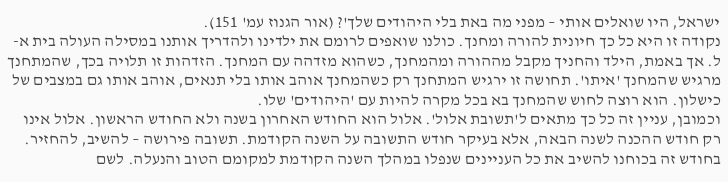ישראל, היו שואלים אותי – מפני מה באת בלי היהודים שלך'? (אור הגנוז עמ' 151).
נקודה זו היא כל כך חיונית להורה ומחנך. כולנו שואפים לרומם את ילדינו ולהדריך אותנו במסילה העולה בית א-ל. אך באמת, הילד והחניך מקבל מההורה ומהמחנך, כשהוא מזדהה עם המחנך. הזדהות זו תלויה בכך, שהמתחנך מרגיש שהמחנך 'איתו'. תחושה זו ירגיש המתחנך רק כשהמחנך אוהב אותו בלי תנאים, אוהב אותו גם במצבים של כישלון. הוא רוצה לחוש שהמחנך בא בכל מקרה להיות עם 'היהודים' שלו.
וכמובן, עניין זה כל כך מתאים ל'תשובת אלול'. אלול הוא החודש האחרון בשנה ולא החודש הראשון. אלול אינו רק חודש ההכנה לשנה הבאה, אלא בעיקר חודש התשובה על השנה הקודמת. תשובה פירושה – להשיב, להחזיר. בחודש זה בכוחנו להשיב את כל העניינים שנפלו במהלך השנה הקודמת למקומם הטוב והנעלה. לשם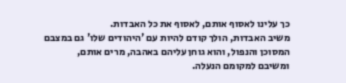כך עלינו לאסוף אותם, לאסוף את כל האבדות.
משיב האבדות, הולך קודם להיות עם 'היהודים שלו' גם במצבם המסוכן והנפול, והוא גוחן עליהם באהבה, מרים אותם, ומשיבם למקומם הנעלה.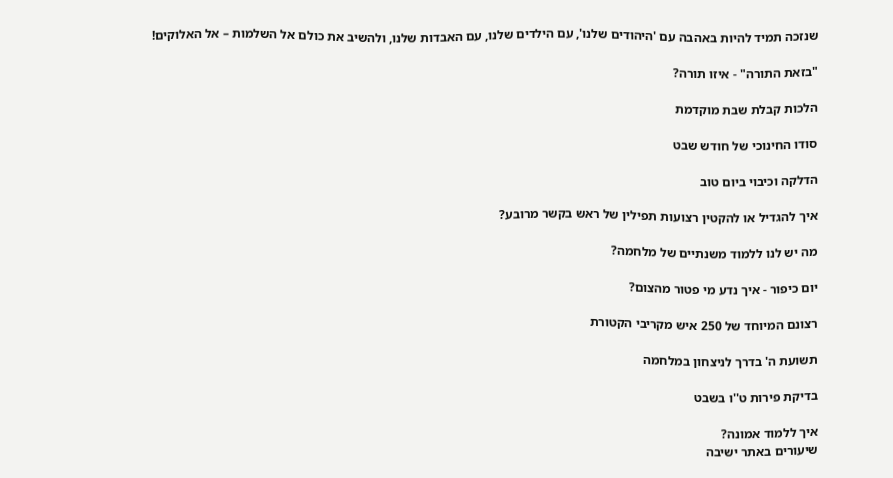שנזכה תמיד להיות באהבה עם 'היהודים שלנו', עם הילדים שלנו, עם האבדות שלנו, ולהשיב את כולם אל השלמות – אל האלוקים!

"בזאת התורה" - איזו תורה?

הלכות קבלת שבת מוקדמת

סודו החינוכי של חודש שבט

הדלקה וכיבוי ביום טוב

איך להגדיל או להקטין רצועות תפילין של ראש בקשר מרובע?

מה יש לנו ללמוד משנתיים של מלחמה?

יום כיפור - איך נדע מי פטור מהצום?

רצונם המיוחד של 250 איש מקריבי הקטורת

תשועת ה' בדרך לניצחון במלחמה

בדיקת פירות ט''ו בשבט

איך ללמוד אמונה?
שיעורים באתר ישיבה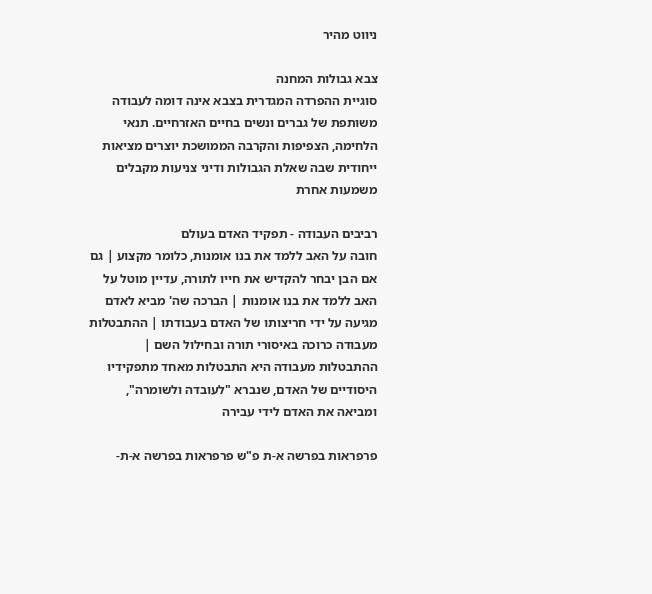ניווט מהיר

צבא גבולות המחנה
סוגיית ההפרדה המגדרית בצבא אינה דומה לעבודה משותפת של גברים ונשים בחיים האזרחיים. תנאי הלחימה, הצפיפות והקרבה הממושכת יוצרים מציאות ייחודית שבה שאלת הגבולות ודיני צניעות מקבלים משמעות אחרת

רביבים העבודה - תפקיד האדם בעולם
חובה על האב ללמד את בנו אומנות, כלומר מקצוע | גם אם הבן יבחר להקדיש את חייו לתורה, עדיין מוטל על האב ללמד את בנו אומנות | הברכה שה' מביא לאדם מגיעה על ידי חריצותו של האדם בעבודתו | ההתבטלות מעבודה כרוכה באיסורי תורה ובחילול השם | ההתבטלות מעבודה היא התבטלות מאחד מתפקידיו היסודיים של האדם, שנברא "לעובדה ולשומרה", ומביאה את האדם לידי עבירה

פרפראות בפרשה א-ת פ"ש פרפראות בפרשה א-ת-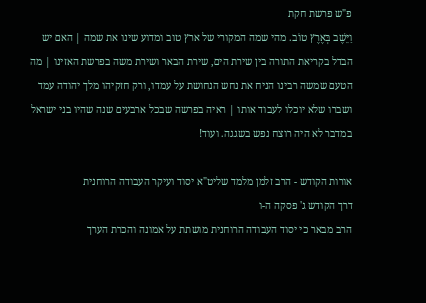פ"ש פרשת חקת
וַיֵּשֶׁב בְּאֶרֶץ טוֹב. מהי שמה המקורי של ארץ טוב ומדוע שינו את שמה | האם יש הבדל בקריאת התורה בין שירת הים, שירת הבאר ושירת משה בפרשת האזינו | מה הטעם שמשה רבינו הניח את נחש הנחושת על עמדו, ורק חזקיהו מלך יהודה עמד ושברו שלא יוכלו לעבוד אותו | ראיה בפרשה שבכל ארבעים שנה שהיו בני ישראל במדבר לא היה רוצח נפש בשגגה. ועוד!

אורות הקודש - הרב זלמן מלמד שליט"א יסוד ועיקר העבודה הרוחנית
דרך הקודש ג' פסקה ה-ו
הרב מבאר כי יסוד העבודה הרוחנית מושתת על אמונה והכרת הערך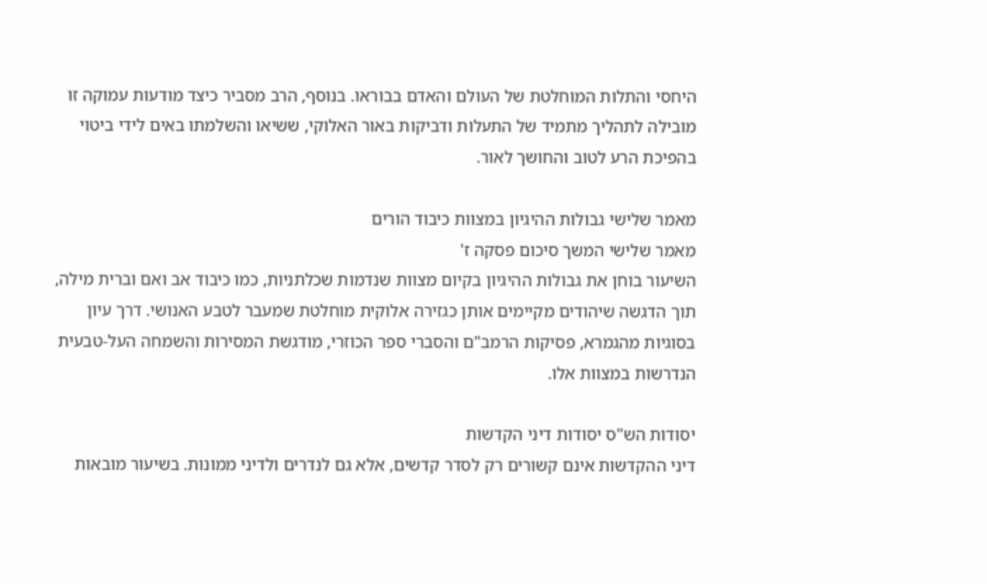היחסי והתלות המוחלטת של העולם והאדם בבוראו. בנוסף, הרב מסביר כיצד מודעות עמוקה זו מובילה לתהליך מתמיד של התעלות ודביקות באור האלוקי, ששיאו והשלמתו באים לידי ביטוי בהפיכת הרע לטוב והחושך לאור.

מאמר שלישי גבולות ההיגיון במצוות כיבוד הורים
מאמר שלישי המשך סיכום פסקה ז'
השיעור בוחן את גבולות ההיגיון בקיום מצוות שנדמות שכלתניות, כמו כיבוד אב ואם וברית מילה, תוך הדגשה שיהודים מקיימים אותן כגזירה אלוקית מוחלטת שמעבר לטבע האנושי. דרך עיון בסוגיות מהגמרא, פסיקות הרמב"ם והסברי ספר הכוזרי, מודגשת המסירות והשמחה העל-טבעית הנדרשות במצוות אלו.

יסודות הש"ס יסודות דיני הקדשות
דיני ההקדשות אינם קשורים רק לסדר קדשים, אלא גם לנדרים ולדיני ממונות. בשיעור מובאות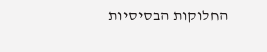החלוקות הבסיסיות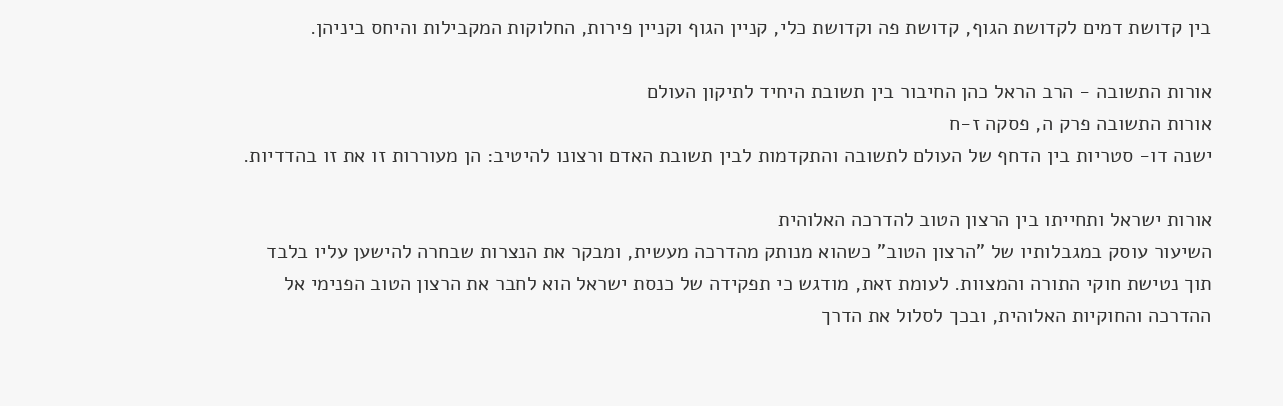בין קדושת דמים לקדושת הגוף, קדושת פה וקדושת כלי, קניין הגוף וקניין פירות, החלוקות המקבילות והיחס ביניהן.

אורות התשובה - הרב הראל כהן החיבור בין תשובת היחיד לתיקון העולם
אורות התשובה פרק ה, פסקה ז-ח
ישנה דו- סטריות בין הדחף של העולם לתשובה והתקדמות לבין תשובת האדם ורצונו להיטיב: הן מעוררות זו את זו בהדדיות.

אורות ישראל ותחייתו בין הרצון הטוב להדרכה האלוהית
השיעור עוסק במגבלותיו של "הרצון הטוב" כשהוא מנותק מהדרכה מעשית, ומבקר את הנצרות שבחרה להישען עליו בלבד תוך נטישת חוקי התורה והמצוות. לעומת זאת, מודגש כי תפקידה של כנסת ישראל הוא לחבר את הרצון הטוב הפנימי אל ההדרכה והחוקיות האלוהית, ובכך לסלול את הדרך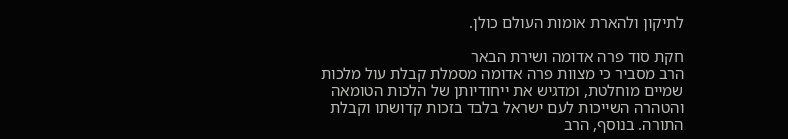לתיקון ולהארת אומות העולם כולן.

חקת סוד פרה אדומה ושירת הבאר
הרב מסביר כי מצוות פרה אדומה מסמלת קבלת עול מלכות שמיים מוחלטת, ומדגיש את ייחודיותן של הלכות הטומאה והטהרה השייכות לעם ישראל בלבד בזכות קדושתו וקבלת התורה. בנוסף, הרב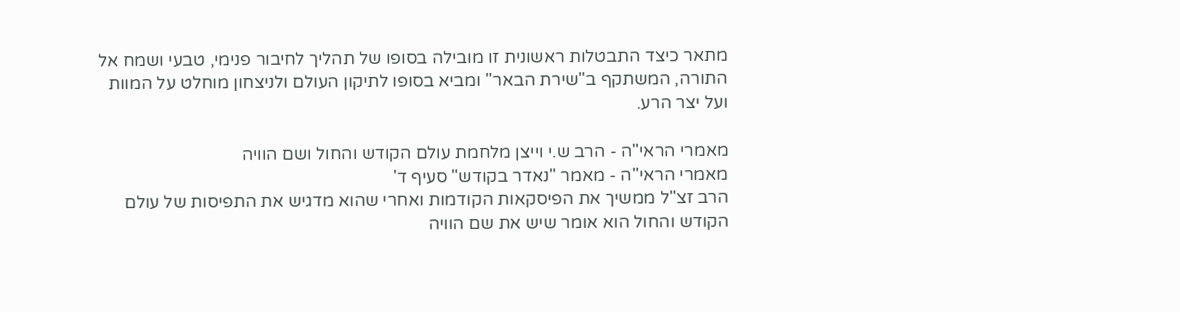מתאר כיצד התבטלות ראשונית זו מובילה בסופו של תהליך לחיבור פנימי, טבעי ושמח אל התורה, המשתקף ב"שירת הבאר" ומביא בסופו לתיקון העולם ולניצחון מוחלט על המוות ועל יצר הרע.

מאמרי הראי"ה - הרב ש.י וייצן מלחמת עולם הקודש והחול ושם הוויה
מאמרי הראי"ה - מאמר "נאדר בקודש" סעיף ד'
הרב זצ"ל ממשיך את הפיסקאות הקודמות ואחרי שהוא מדגיש את התפיסות של עולם הקודש והחול הוא אומר שיש את שם הוויה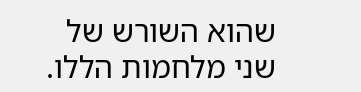שהוא השורש של שני מלחמות הללו.